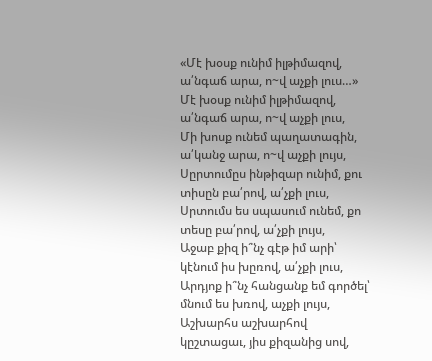«Մէ խօսք ունիմ իլթիմազով, ա՛նգաճ արա, ո~վ աչքի լուս…»
Մէ խօսք ունիմ իլթիմազով, ա՛նգաճ արա, ո~վ աչքի լուս,
Մի խոսք ունեմ պաղատագին, ա՛կանջ արա, ո~վ աչքի լույս,
Սըրտումըս ինթիզար ունիմ, քու տիսըն բա՛րով, ա՛չքի լուս,
Սրտումս ես սպասում ունեմ, քո տեսը բա՛րով, ա՛չքի լույս,
Աջաբ քիզ ի՞նչ գէթ իմ արի՝ կէնում իս խըռով, ա՛չքի լուս,
Արդյոք ի՞նչ հանցանք եմ գործել՝ մնում ես խռով, աչքի լույս,
Աշխարհս աշխարհով կըշտացաւ, յիս քիզանից սով,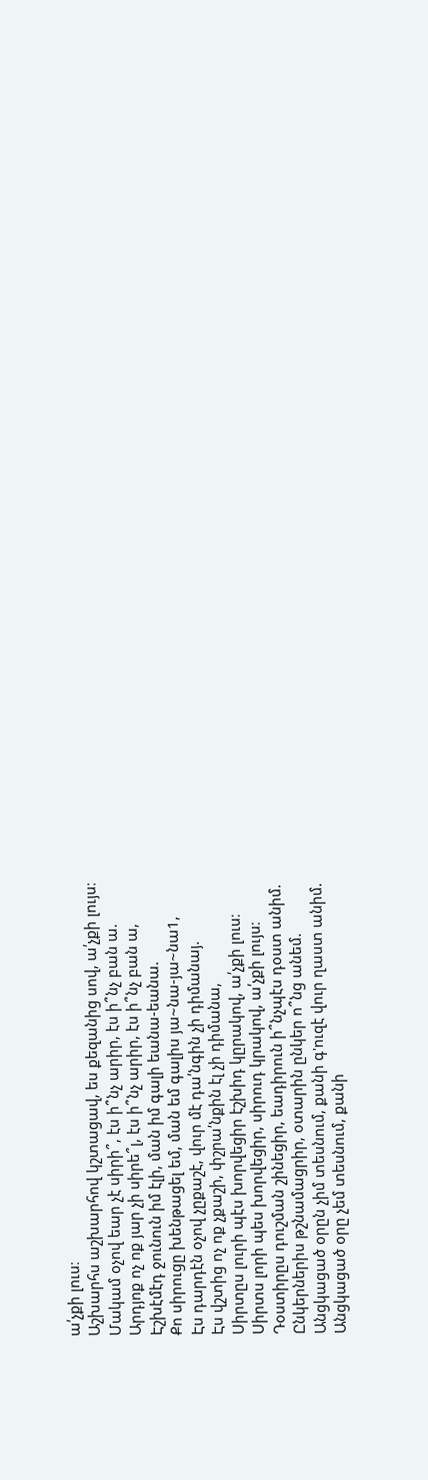ա՛չքի լուս։
Աշխարհս աշխարհով կշտացավ, ես քեզանից սով, ա՛չքի լույս։
Մակամ օչով եար չէ սիրի՞, էս ի՞նչ արիր, էս ի՞նչ բան ա.
Արդյոք ոչ ոք յար չի սիրե՞լ, էս ի՞նչ արիր, էս ի՞նչ բան ա,
Էշխէմէդ ջունուն իմ էլի, ման իմ գալի եանա-եանա.
Քո սիրուցը խենթացել եմ, ման եմ գալիս յա~նա-յա~նա1,
Էս դարդէն օչով չըքաշէ, վուր մէ դա՛նգին չի դիմանայ.
Էս վշտից ոչ ոք չքաշի, փշրա՛նքին էլ չի դիմանա,
Սիրտըս լուրի պէս խորվեցիր էշխիդ կըրակով, ա՛չքի լուս։
Սիրտս լորի պես խորվեցիր, սիրուդ կրակով, ա՛չքի լույս։
Դօստիրըս դուշման շինեցիր, եադիրուն ի՞նչպէս դօստ անիմ.
Ընկերներիս թշնամացրիր, օտարին ընկեր ո՞նց անեմ.
Անցկացած օրըն չիմ տեսնում, քանի գ'ուզէ վուր ղաստ անիմ.
Անցկացած օրը չեմ տեսնում, քանի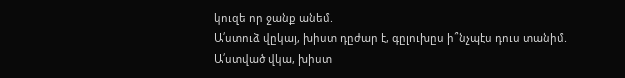կուզե որ ջանք անեմ.
Ա՛ստուձ վըկայ, խիստ դըժար է, գըլուխըս ի՞նչպէս դուս տանիմ.
Ա՛ստված վկա, խիստ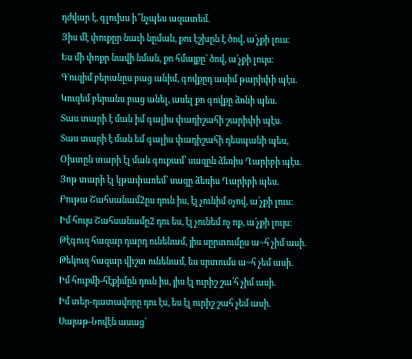դժվար է, գլուխս ի՞նչպես ազատեմ.
Յիս մէ փուքըր նաւի նըման, քու էշխըն է ծով, ա՛չքի լուս։
Ես մի փոքր նավի նման, քո հմայքը՝ ծով, ա՛չքի լույս։
Գ'ուզիմ բերանըս բաց անիմ, գովքըդ ասիմ թարիփի պէս.
Կուզեմ բերանս բաց անել, ասել քո գովքը ձոնի պես.
Տաս տարի է ման իմ գալիս փադիշահի շարիփի պէս.
Տաս տարի է ման եմ գալիս փադիշահի դեսպանի պես,
Օխտըն տարի էլ ման գուքամ՝ սազըն ձեռիս Ղարիբի պէս.
Յոթ տարի էլ կթափառեմ՝ սազը ձեռիս Ղարիբի պես.
Բութա Շահսանամ2ըս դուն իս, էլ չունիմ օչով, ա՛չքի լուս։
Իմ հույս Շահսանամը2 դու ես, էլ չունեմ ոչ ոք, ա՛չքի լույս։
Թէգուզ հազար դարդ ունենամ, յիս սըրտումըս ա~հ չիմ ասի.
Թեկուզ հազար վիշտ ունենամ, ես սրտումս ա~հ չեմ ասի.
Իմ հուքմի-հէքիմըն դուն իս, յիս էլ ուրիշ շա՛հ չիմ ասի.
Իմ տեր-դատավորը դու էս, ես էլ ուրիշ շահ չեմ ասի.
Սայաթ-Նովէն ասաց՝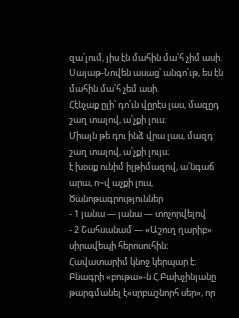զա՛լում, յիս էն մահին մա՛հ չիմ ասի.
Սայաթ-Նովեն ասաց՝ անգո՛ւթ, ես էն մահին մա՛հ չեմ ասի.
Հէնչաք ըլի՝ դո՛ւն վըրէս լաս, մազըդ շաղ տալով, ա՛չքի լուս։
Միայն թե դու ինձ վրա լաս, մազդ շաղ տալով, ա՛չքի լույս։
է խօսք ունիմ իլթիմազով, ա՛նգաճ արա, ո~վ աչքի լուս,
Ծանոթագրություններ
- 1 յանա — յանա — տոչորվելով
- 2 Շահսանամ — «Աշուղ ղարիբ» սիրավեպի հերոսուհին։ Հավատարիմ կնոջ կերպար է։ Բնագրի «բութա»-ն Հ.Բախչինյանը թարգմանել է«սրբաշնորհ սեր», որ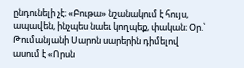ընդունելի չէ։ «Բութա» նշանակում է հույս, ապավեն, ինչպես նաեւ կողպեք, փական։ Օր.՝ Թումանյանի Սարոն սարերին դիմելով ասում է «Որսն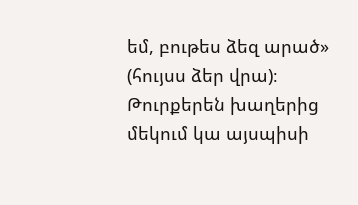եմ, բութես ձեզ արած» (հույսս ձեր վրա)։ Թուրքերեն խաղերից մեկում կա այսպիսի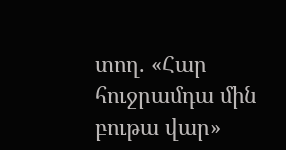տող. «Հար հուջրամդա մին բութա վար»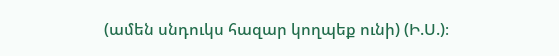(ամեն սնդուկս հազար կողպեք ունի) (Ի.Ս.)։